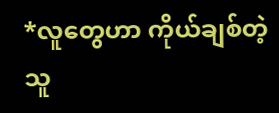*လူတွေဟာ ကိုယ်ချစ်တဲ့သူ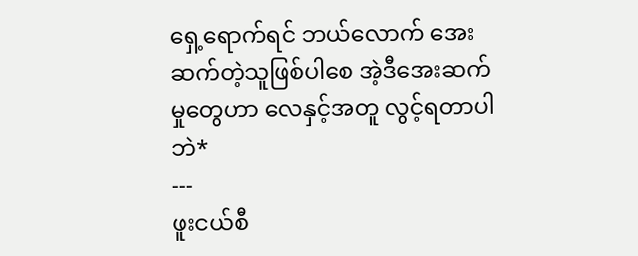ရှေ့ရောက်ရင် ဘယ်လောက် အေးဆက်တဲ့သူဖြစ်ပါစေ အဲ့ဒီအေးဆက်မှုတွေဟာ လေနှင့်အတူ လွင့်ရတာပါဘဲ*
---
ဖူးငယ်စီ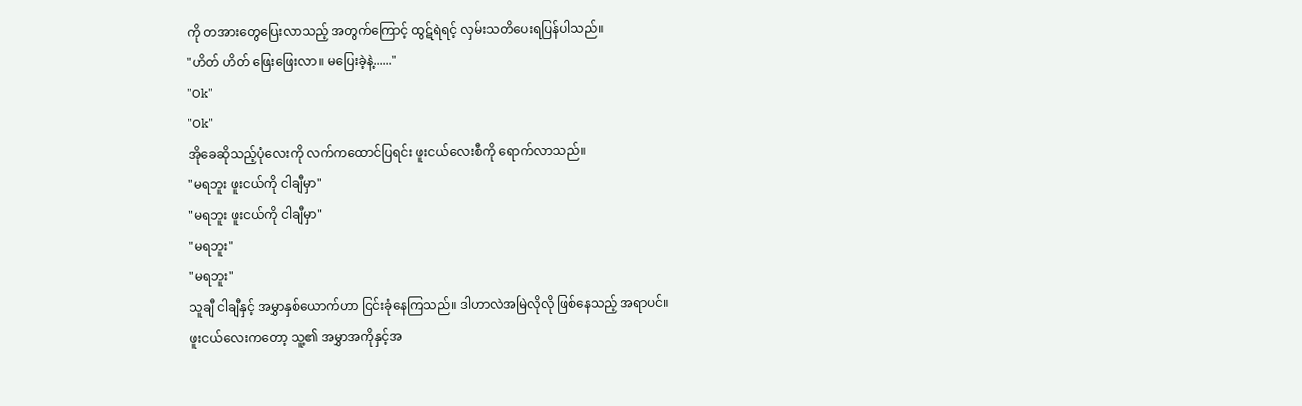ကို တအားတွေပြေးလာသည့် အတွက်ကြောင့် ထွဋ်ရဲရင့် လှမ်းသတိပေးရပြန်ပါသည်။
"ဟိတ် ဟိတ် ဖြေးဖြေးလာ။ မပြေးခဲ့နဲ့......"
"Ok"
"Ok"
အိုခေဆိုသည့်ပုံလေးကို လက်ကထောင်ပြရင်း ဖူးငယ်လေးစီကို ရောက်လာသည်။
"မရဘူး ဖူးငယ်ကို ငါချီမှာ"
"မရဘူး ဖူးငယ်ကို ငါချီမှာ"
"မရဘူး"
"မရဘူး"
သူချီ ငါချီနှင့် အမွှာနှစ်ယောက်ဟာ ငြင်းခုံနေကြသည်။ ဒါဟာလဲအမြဲလိုလို ဖြစ်နေသည့် အရာပင်။
ဖူးငယ်လေးကတော့ သူ့၏ အမွှာအကိုနှင့်အ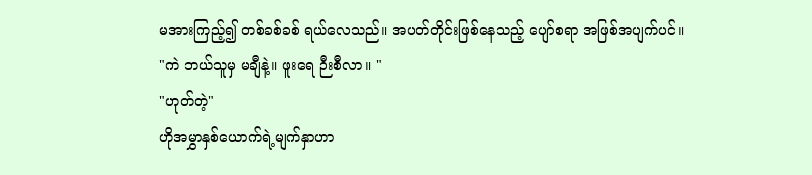မအားကြည့်၍ တစ်ခစ်ခစ် ရယ်လေသည်။ အပတ်တိုင်းဖြစ်နေသည့် ပျော်စရာ အဖြစ်အပျက်ပင်။
"ကဲ ဘယ်သူမှ မချီနဲ့။ ဖူးရေ ဉီးစီလာ။ "
"ဟုတ်တဲ့"
ဟိုအမွှာနှစ်ယောက်ရဲ့မျက်နှာဟာ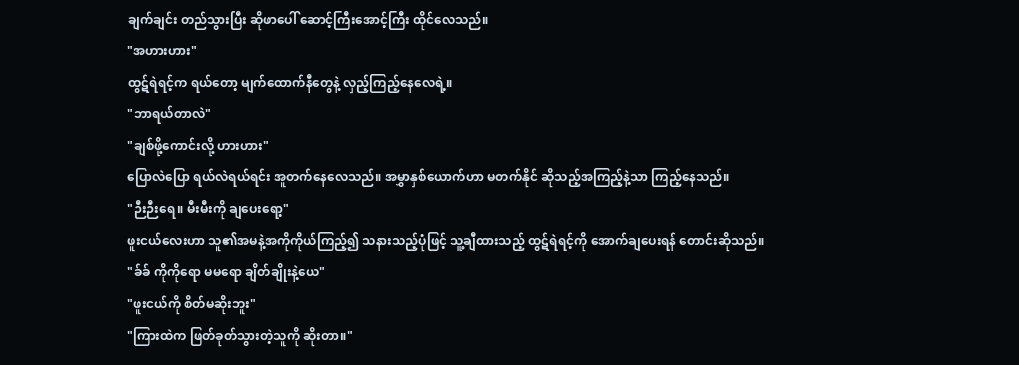ချက်ချင်း တည်သွားပြီး ဆိုဖာပေါ် ဆောင့်ကြီးအောင့်ကြီး ထိုင်လေသည်။
"အဟားဟား"
ထွဋ်ရဲရင့်က ရယ်တော့ မျက်ထောက်နီတွေနဲ့ လှည့်ကြည့်နေလေရဲ့။
"ဘာရယ်တာလဲ"
"ချစ်ဖို့ကောင်းလို့ ဟားဟား"
ပြောလဲပြော ရယ်လဲရယ်ရင်း အူတက်နေလေသည်။ အမွှာနှစ်ယောက်ဟာ မတက်နိုင် ဆိုသည့်အကြည့်နဲ့သာ ကြည့်နေသည်။
"ဉီးဉီးရေ။ မီးမီးကို ချပေးရော့"
ဖူးငယ်လေးဟာ သူ၏အမနဲ့အကိုကိုယ်ကြည့်၍ သနားသည့်ပုံဖြင့် သူ့ချီထားသည့် ထွဋ်ရဲရင့်ကို အောက်ချပေးရန် တောင်းဆိုသည်။
"ခ်ခ် ကိုကိုရော မမရော ချိတ်ချိုးနဲ့ယေ"
"ဖူးငယ်ကို စိတ်မဆိုးဘူး"
"ကြားထဲက ဖြတ်ခုတ်သွားတဲ့သူကို ဆိုးတာ။"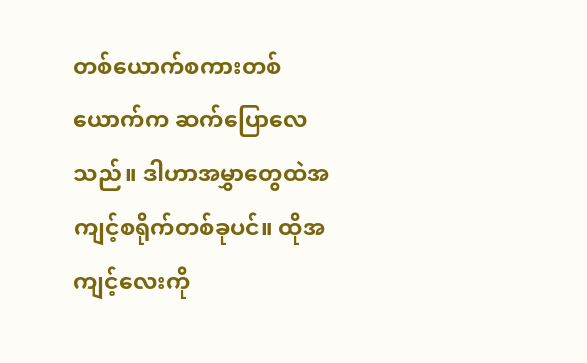တစ်ယောက်စကားတစ်ယောက်က ဆက်ပြောလေသည်။ ဒါဟာအမွှာတွေထဲအကျင့်စရိုက်တစ်ခုပင်။ ထိုအကျင့်လေးကို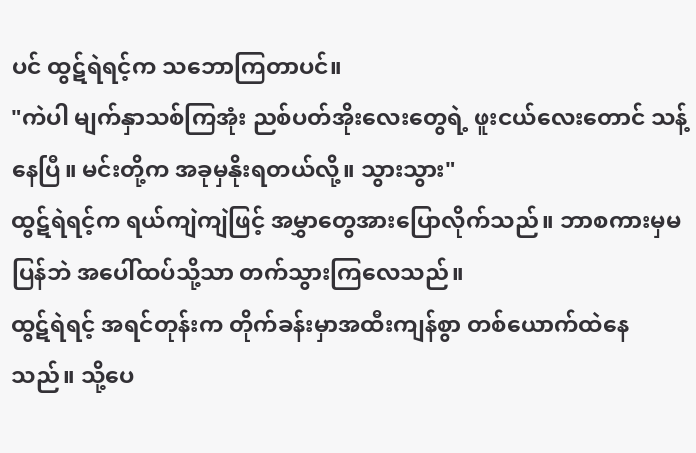ပင် ထွဋ်ရဲရင့်က သဘောကြတာပင်။
"ကဲပါ မျက်နှာသစ်ကြအုံး ညစ်ပတ်အိုးလေးတွေရဲ့ ဖူးငယ်လေးတောင် သန့်နေပြီ။ မင်းတို့က အခုမှနိုးရတယ်လို့။ သွားသွား"
ထွဋ်ရဲရင့်က ရယ်ကျဲကျဲဖြင့် အမွှာတွေအားပြောလိုက်သည်။ ဘာစကားမှမပြန်ဘဲ အပေါ်ထပ်သို့သာ တက်သွားကြလေသည်။
ထွဋ်ရဲရင့် အရင်တုန်းက တိုက်ခန်းမှာအထီးကျန်စွာ တစ်ယောက်ထဲနေသည်။ သို့ပေ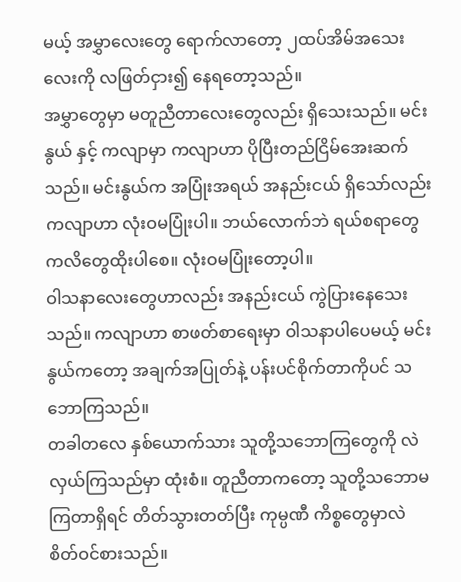မယ့် အမွှာလေးတွေ ရောက်လာတော့ ၂ထပ်အိမ်အသေးလေးကို လဖြတ်ငှား၍ နေရတော့သည်။
အမွှာတွေမှာ မတူညီတာလေးတွေလည်း ရှိသေးသည်။ မင်းနွယ် နှင့် ကလျာမှာ ကလျာဟာ ပိုပြီးတည်ငြိမ်အေးဆက်သည်။ မင်းနွယ်က အပြုံးအရယ် အနည်းငယ် ရှိသော်လည်း ကလျာဟာ လုံးဝမပြုံးပါ။ ဘယ်လောက်ဘဲ ရယ်စရာတွေ ကလိတွေထိုးပါစေ။ လုံးဝမပြုံးတော့ပါ။
ဝါသနာလေးတွေဟာလည်း အနည်းငယ် ကွဲပြားနေသေးသည်။ ကလျာဟာ စာဖတ်စာရေးမှာ ဝါသနာပါပေမယ့် မင်းနွယ်ကတော့ အချက်အပြုတ်နဲ့ ပန်းပင်စိုက်တာကိုပင် သဘောကြသည်။
တခါတလေ နှစ်ယောက်သား သူတို့သဘောကြတွေကို လဲလှယ်ကြသည်မှာ ထုံးစံ။ တူညီတာကတော့ သူတို့သဘောမကြတာရှိရင် တိတ်သွားတတ်ပြီး ကုမ္ပဏီ ကိစ္စတွေမှာလဲ စိတ်ဝင်စားသည်။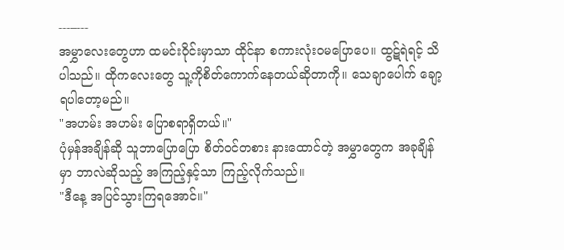---–---
အမွှာလေးတွေဟာ ထမင်းဝိုင်းမှာသာ ထိုင်နာ စကားလုံးဝမပြောပေ။ ထွဋ်ရဲရင့် သိပါသည်။ ထိုကလေးတွေ သူ့ကိုစိတ်ကောက်နေတယ်ဆိုတာကို။ သေချာပေါက် ချော့ရပါတော့မည်။
"အဟမ်း အဟမ်း ပြောစရာရှိတယ်။"
ပုံမှန်အချိန်ဆို သူဘာပြောပြော စိတ်ဝင်တစား နားထောင်တဲ့ အမွှာတွေက အခုချိန်မှာ ဘာလဲဆိုသည့် အကြည့်နှင့်သာ ကြည့်လိုက်သည်။
"ဒီနေ့ အပြင်သွားကြရအောင်။"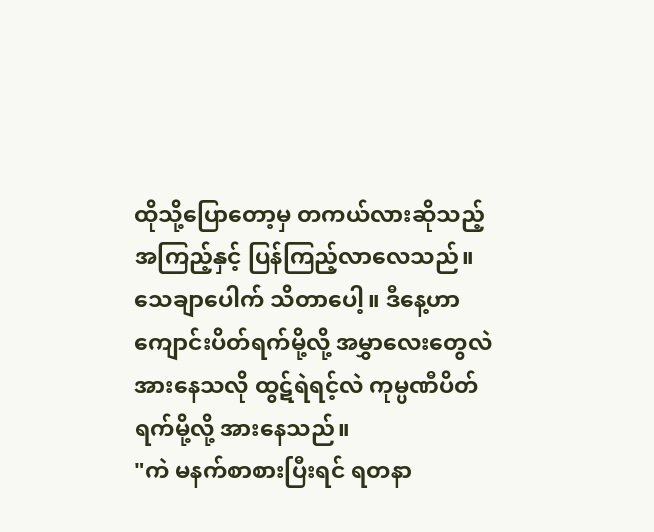ထိုသို့ပြောတော့မှ တကယ်လားဆိုသည့် အကြည့်နှင့် ပြန်ကြည့်လာလေသည်။ သေချာပေါက် သိတာပေါ့။ ဒီနေ့ဟာ ကျောင်းပိတ်ရက်မို့လို့ အမွှာလေးတွေလဲ အားနေသလို ထွဋ်ရဲရင့်လဲ ကုမ္ပဏီပိတ်ရက်မို့လို့ အားနေသည်။
"ကဲ မနက်စာစားပြီးရင် ရတနာ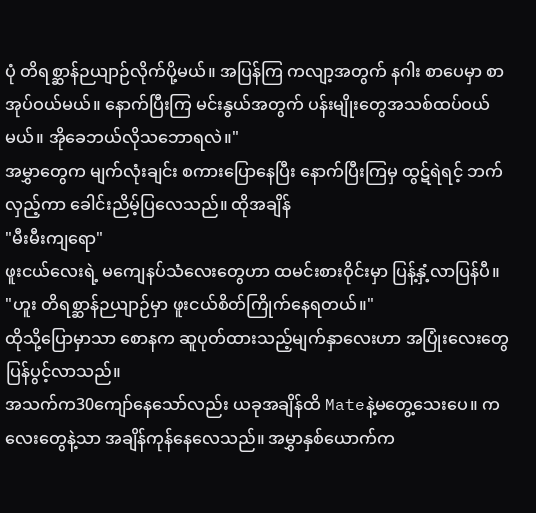ပုံ တိရစ္ဆာန်ဉယျာဉ်လိုက်ပို့မယ်။ အပြန်ကြ ကလျာ့အတွက် နဂါး စာပေမှာ စာအုပ်ဝယ်မယ်။ နောက်ပြီးကြ မင်းနွယ်အတွက် ပန်းမျိုးတွေအသစ်ထပ်ဝယ်မယ်။ အိုခေဘယ်လိုသဘောရလဲ။"
အမွှာတွေက မျက်လုံးချင်း စကားပြောနေပြီး နောက်ပြီးကြမှ ထွဋ်ရဲရင့် ဘက်လှည့်ကာ ခေါင်းညိမ့်ပြလေသည်။ ထိုအချိန်
"မီးမီးကျရော"
ဖူးငယ်လေးရဲ့ မကျေနပ်သံလေးတွေဟာ ထမင်းစားဝိုင်းမှာ ပြန့်နှံ့လာပြန်ပီ။
"ဟူး တိရစ္ဆာန်ဉယျာဉ်မှာ ဖူးငယ်စိတ်ကြိုက်နေရတယ်။"
ထိုသို့ပြောမှာသာ စောနက ဆူပုတ်ထားသည့်မျက်နှာလေးဟာ အပြုံးလေးတွေ ပြန်ပွင့်လာသည်။
အသက်က30ကျော်နေသော်လည်း ယခုအချိန်ထိ Mateနဲ့မတွေ့သေးပေ။ ကလေးတွေနဲ့သာ အချိန်ကုန်နေလေသည်။ အမွှာနှစ်ယောက်က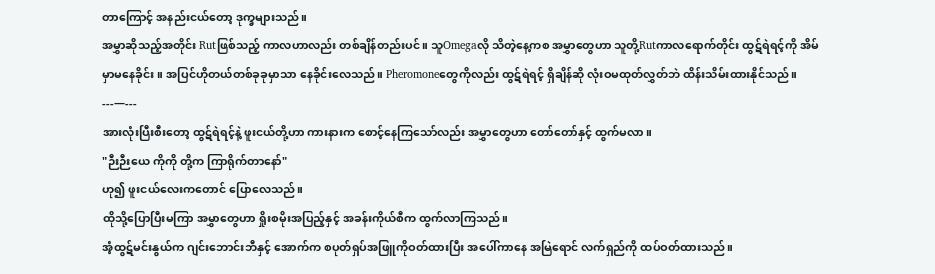တာကြောင့် အနည်းငယ်တော့ ဒုက္ခများသည်။
အမွှာဆိုသည့်အတိုင်း Rutဖြစ်သည့် ကာလဟာလည်း တစ်ချိန်တည်းပင်။ သူOmegaလို သိတဲ့နေ့ကစ အမွှာတွေဟာ သူတို့Rutကာလရောက်တိုင်း ထွဋ်ရဲရင့်ကို အိမ်မှာမနေခိုင်း။ အပြင်ဟိုတယ်တစ်ခုခုမှာသာ နေခိုင်းလေသည်။ Pheromoneတွေကိုလည်း ထွဋ်ရဲရင့် ရှိချိန်ဆို လုံးဝမထုတ်လွှတ်ဘဲ ထိန်းသိမ်းထားနိုင်သည်။
---—---
အားလုံးပြီးစီးတော့ ထွဋ်ရဲရင့်နဲ့ ဖူးငယ်တို့ဟာ ကားနားက စောင့်နေကြသော်လည်း အမွှာတွေဟာ တော်တော်နှင့် ထွက်မလာ။
"ဉီးဉီးယေ ကိုကို တို့က ကြာရိုက်တာနော်"
ဟု၍ ဖူးငယ်လေးကတောင် ပြောလေသည်။
ထိုသို့ပြောပြီးမကြာ အမွှာတွေဟာ ရှိုးစမိုးအပြည့်နှင့် အခန်းကိုယ်စီက ထွက်လာကြသည်။
အံ့ထွဋ်မင်းနွယ်က ဂျင်းဘောင်းဘီနှင့် အောက်က စပုတ်ရှပ်အဖြူကိုဝတ်ထားပြီး အပေါ်ကာနေ အမြဲရောင် လက်ရှည်ကို ထပ်ဝတ်ထားသည်။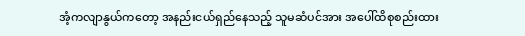အံ့ကလျာနွယ်ကတော့ အနည်းငယ်ရှည်နေသည့် သူမဆံပင်အား အပေါ်ထိစုစည်းထား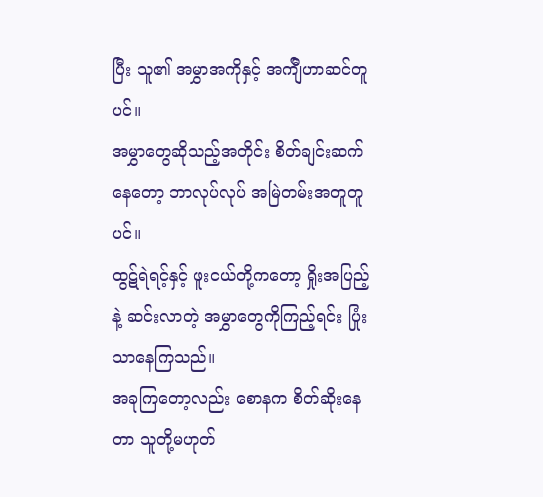ပြီး သူ၏ အမွှာအကိုနှင့် အက်ျီဟာဆင်တူပင်။
အမွှာတွေဆိုသည့်အတိုင်း စိတ်ချင်းဆက်နေတော့ ဘာလုပ်လုပ် အမြဲတမ်းအတူတူပင်။
ထွဋ်ရဲရင့်နှင့် ဖူးငယ်တို့ကတော့ ရှိုးအပြည့်နဲ့ ဆင်းလာတဲ့ အမွှာတွေကိုကြည့်ရင်း ပြုံးသာနေကြသည်။
အခုကြတော့လည်း စောနက စိတ်ဆိုးနေတာ သူတို့မဟုတ်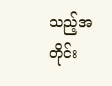သည့်အတိုင်း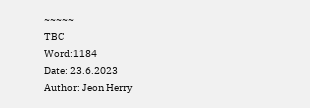~~~~~
TBC
Word:1184
Date: 23.6.2023
Author: Jeon Herry